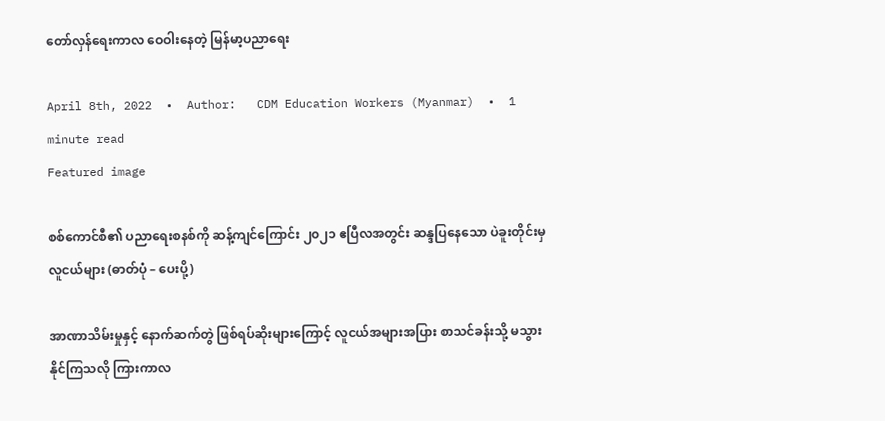တော်လှန်ရေးကာလ ဝေဝါးနေတဲ့ မြန်မာ့ပညာရေး

April 8th, 2022  •  Author:   CDM Education Workers (Myanmar)  •  1 minute read
Featured image

စစ်ကောင်စီ၏ ပညာရေးစနစ်ကို ဆန့်ကျင်ကြောင်း ၂၀၂၁ ဧပြီလအတွင်း ဆန္ဒပြနေသော ပဲခူးတိုင်းမှ လူငယ်များ (ဓာတ်ပုံ – ပေးပို့)

အာဏာသိမ်းမှုနှင့် နောက်ဆက်တွဲ ဖြစ်ရပ်ဆိုးများကြောင့် လူငယ်အများအပြား စာသင်ခန်းသို့ မသွားနိုင်ကြသလို ကြားကာလ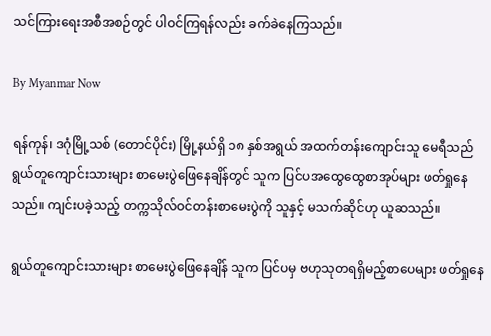သင်ကြားရေးအစီအစဉ်တွင် ပါဝင်ကြရန်လည်း ခက်ခဲနေကြသည်။

By Myanmar Now

ရန်ကုန်၊ ဒဂုံမြို့သစ် (တောင်ပိုင်း) မြို့နယ်ရှိ ၁၈ နှစ်အရွယ် အထက်တန်းကျောင်းသူ မေရီသည် ရွယ်တူကျောင်းသားများ စာမေးပွဲဖြေနေချိန်တွင် သူက ပြင်ပအထွေထွေစာအုပ်များ ဖတ်ရှုနေသည်။ ကျင်းပခဲ့သည့် တက္ကသိုလ်ဝင်တန်းစာမေးပွဲကို သူနှင့် မသက်ဆိုင်ဟု ယူဆသည်။

ရွယ်တူကျောင်းသားများ စာမေးပွဲဖြေနေချိန် သူက ပြင်ပမှ ဗဟုသုတရရှိမည့်စာပေများ ဖတ်ရှုနေ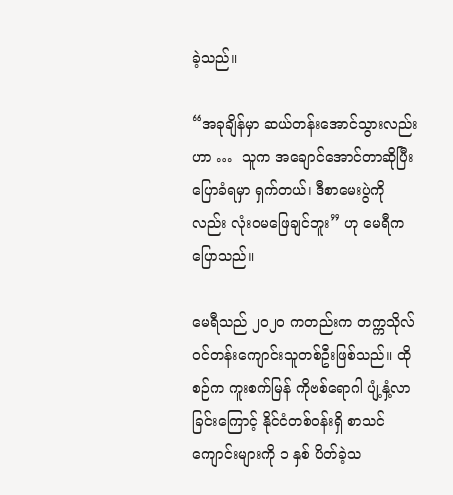ခဲ့သည်။

“အခုချိန်မှာ ဆယ်တန်းအောင်သွားလည်း ဟာ …  သူက အချောင်အောင်တာဆိုပြီး ပြောခံရမှာ ရှက်တယ်၊ ဒီစာမေးပွဲကိုလည်း လုံးဝမဖြေချင်ဘူး” ဟု မေရီက ပြောသည်။

မေရီသည် ၂၀၂၀ ကတည်းက တက္ကသိုလ်ဝင်တန်းကျောင်းသူတစ်ဦးဖြစ်သည်။ ထိုစဉ်က ကူးစက်မြန် ကိုဗစ်ရောဂါ ပျံ့နှံ့လာခြင်းကြောင့် နိုင်ငံတစ်ဝန်းရှိ စာသင်ကျောင်းများကို ၁ နှစ် ပိတ်ခဲ့သ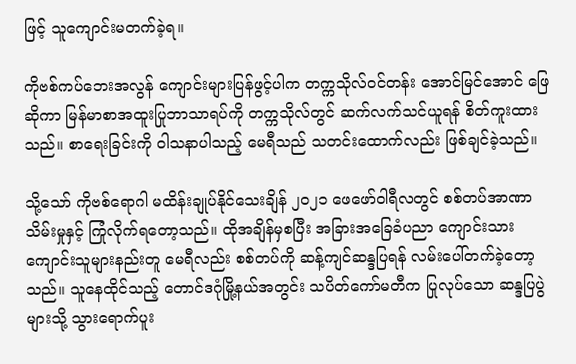ဖြင့် သူကျောင်းမတက်ခဲ့ရ။

ကိုဗစ်ကပ်ဘေးအလွန် ကျောင်းများပြန်ဖွင့်ပါက တက္ကသိုလ်ဝင်တန်း အောင်မြင်အောင် ဖြေဆိုကာ မြန်မာစာအထူးပြုဘာသာရပ်ကို တက္ကသိုလ်တွင် ဆက်လက်သင်ယူရန် စိတ်ကူးထားသည်။ စာရေးခြင်းကို ဝါသနာပါသည့် မေရီသည် သတင်းထောက်လည်း ဖြစ်ချင်ခဲ့သည်။

သို့သော် ကိုဗစ်ရောဂါ မထိန်းချုပ်နိုင်သေးချိန် ၂၀၂၁ ဖေဖော်ဝါရီလတွင် စစ်တပ်အာဏာသိမ်းမှုနှင့် ကြုံလိုက်ရတော့သည်။ ထိုအချိန်မှစပြီး အခြားအခြေခံပညာ ကျောင်းသားကျောင်းသူများနည်းတူ မေရီလည်း စစ်တပ်ကို ဆန့်ကျင်ဆန္ဒပြရန် လမ်းပေါ်တက်ခဲ့တော့သည်။ သူနေထိုင်သည့် တောင်ဒဂုံမြို့နယ်အတွင်း သပိတ်ကော်မတီက ပြုလုပ်သော ဆန္ဒပြပွဲများသို့ သွားရောက်ပူး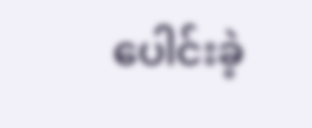ပေါင်းခဲ့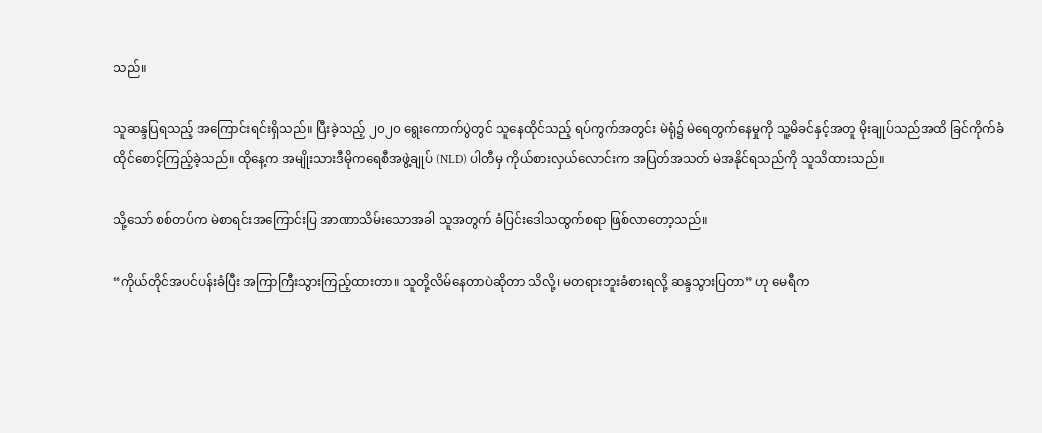သည်။

သူဆန္ဒပြရသည့် အကြောင်းရင်းရှိသည်။ ပြီးခဲ့သည့် ၂၀၂၀ ရွေးကောက်ပွဲတွင် သူနေထိုင်သည့် ရပ်ကွက်အတွင်း မဲရုံ၌ မဲရေတွက်နေမှုကို သူ့မိခင်နှင့်အတူ မိုးချုပ်သည်အထိ ခြင်ကိုက်ခံ ထိုင်စောင့်ကြည့်ခဲ့သည်။ ထိုနေ့က အမျိုးသားဒီမိုကရေစီအဖွဲ့ချုပ် (NLD) ပါတီမှ ကိုယ်စားလှယ်လောင်းက အပြတ်အသတ် မဲအနိုင်ရသည်ကို သူသိထားသည်။

သို့သော် စစ်တပ်က မဲစာရင်းအကြောင်းပြ အာဏာသိမ်းသောအခါ သူအတွက် ခံပြင်းဒေါသထွက်စရာ ဖြစ်လာတော့သည်။

“ကိုယ်တိုင်အပင်ပန်းခံပြီး အကြာကြီးသွားကြည့်ထားတာ။ သူတို့လိမ်နေတာပဲဆိုတာ သိလို့၊ မတရားဘူးခံစားရလို့ ဆန္ဒသွားပြတာ” ဟု မေရီက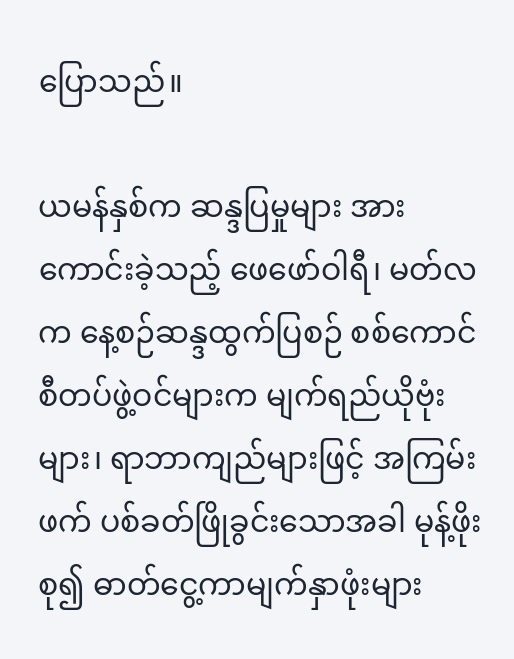ပြောသည်။

ယမန်နှစ်က ဆန္ဒပြမှုများ အားကောင်းခဲ့သည့် ဖေဖော်ဝါရီ၊ မတ်လက နေ့စဉ်ဆန္ဒထွက်ပြစဉ် စစ်ကောင်စီတပ်ဖွဲ့ဝင်များက မျက်ရည်ယိုဗုံးများ၊ ရာဘာကျည်များဖြင့် အကြမ်းဖက် ပစ်ခတ်ဖြိုခွင်းသောအခါ မုန့်ဖိုးစု၍ ဓာတ်ငွေ့ကာမျက်နှာဖုံးများ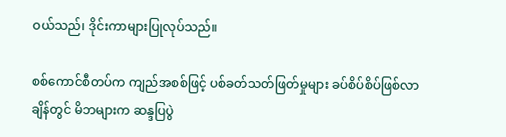ဝယ်သည်၊ ဒိုင်းကာများပြုလုပ်သည်။

စစ်ကောင်စီတပ်က ကျည်အစစ်ဖြင့် ပစ်ခတ်သတ်ဖြတ်မှုများ ခပ်စိပ်စိပ်ဖြစ်လာချိန်တွင် မိဘများက ဆန္ဒပြပွဲ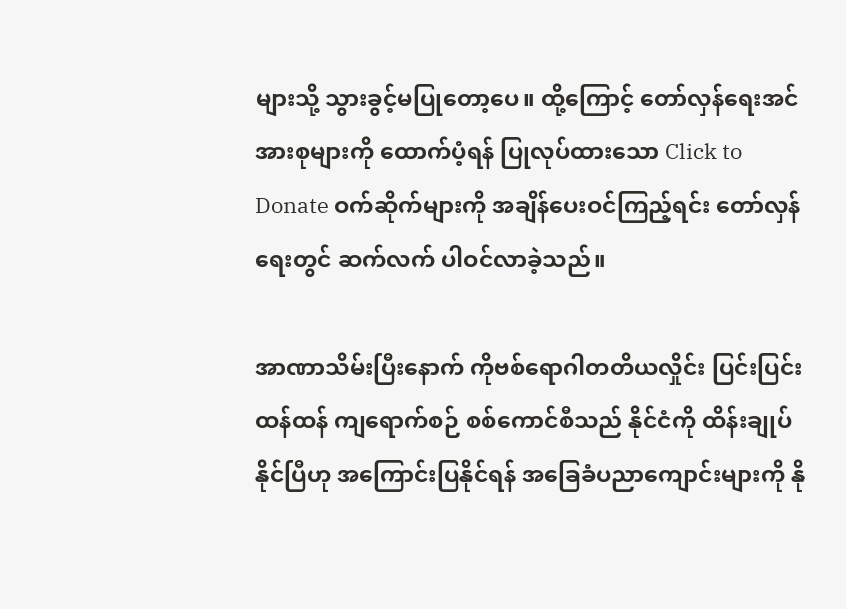များသို့ သွားခွင့်မပြုတော့ပေ။ ထို့ကြောင့် တော်လှန်ရေးအင်အားစုများကို ထောက်ပံ့ရန် ပြုလုပ်ထားသော Click to Donate ဝက်ဆိုက်များကို အချိန်ပေးဝင်ကြည့်ရင်း တော်လှန်ရေးတွင် ဆက်လက် ပါဝင်လာခဲ့သည်။

အာဏာသိမ်းပြီးနောက် ကိုဗစ်ရောဂါတတိယလှိုင်း ပြင်းပြင်းထန်ထန် ကျရောက်စဉ် စစ်ကောင်စီသည် နိုင်ငံကို ထိန်းချုပ်နိုင်ပြီဟု အကြောင်းပြနိုင်ရန် အခြေခံပညာကျောင်းများကို နို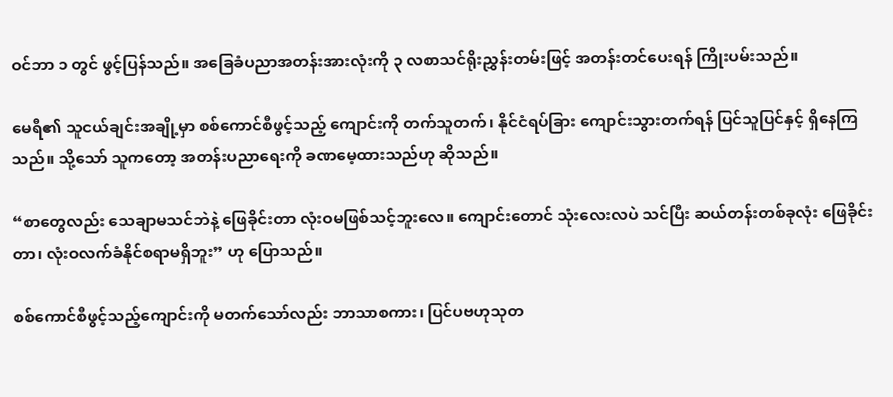ဝင်ဘာ ၁ တွင် ဖွင့်ပြန်သည်။ အခြေခံပညာအတန်းအားလုံးကို ၃ လစာသင်ရိုးညွှန်းတမ်းဖြင့် အတန်းတင်ပေးရန် ကြိုးပမ်းသည်။

မေရီ၏ သူငယ်ချင်းအချို့မှာ စစ်ကောင်စီဖွင့်သည့် ကျောင်းကို တက်သူတက်၊ နိုင်ငံရပ်ခြား ကျောင်းသွားတက်ရန် ပြင်သူပြင်နှင့် ရှိနေကြသည်။ သို့သော် သူကတော့ အတန်းပညာရေးကို ခဏမေ့ထားသည်ဟု ဆိုသည်။

“စာတွေလည်း သေချာမသင်ဘဲနဲ့ ဖြေခိုင်းတာ လုံးဝမဖြစ်သင့်ဘူးလေ။ ကျောင်းတောင် သုံးလေးလပဲ သင်ပြီး ဆယ်တန်းတစ်ခုလုံး ဖြေခိုင်းတာ၊ လုံးဝလက်ခံနိုင်စရာမရှိဘူး” ဟု ပြောသည်။

စစ်ကောင်စီဖွင့်သည့်ကျောင်းကို မတက်သော်လည်း ဘာသာစကား၊ ပြင်ပဗဟုသုတ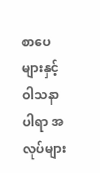စာပေများနှင့် ဝါသနာပါရာ အလုပ်များ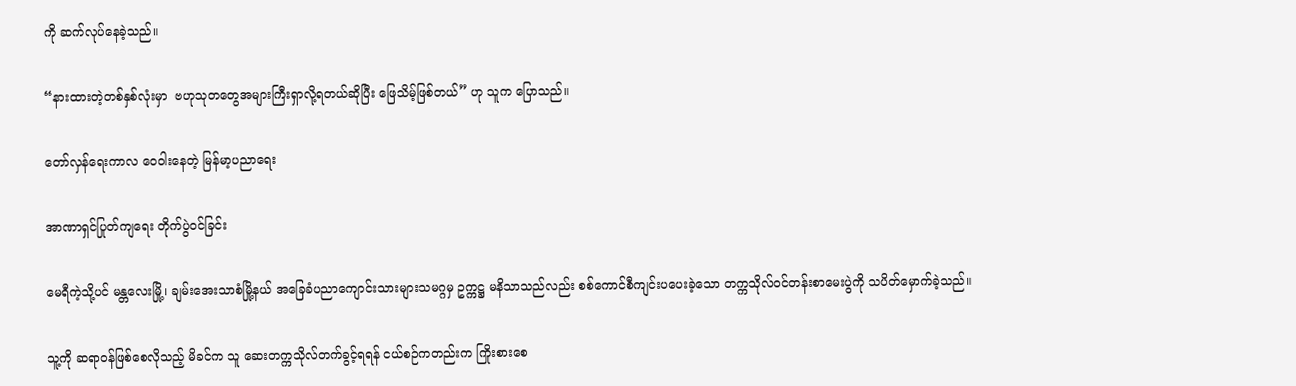ကို ဆက်လုပ်နေခဲ့သည်။

“နားထားတဲ့တစ်နှစ်လုံးမှာ  ဗဟုသုတတွေအများကြီးရှာလို့ရတယ်ဆိုပြီး ဖြေသိမ့်ဖြစ်တယ်” ဟု သူက ပြောသည်။

တော်လှန်ရေးကာလ ဝေဝါးနေတဲ့ မြန်မာ့ပညာရေး

အာဏာရှင်ပြုတ်ကျရေး တိုက်ပွဲဝင်ခြင်း

မေရီကဲ့သို့ပင် မန္တလေးမြို့၊ ချမ်းအေးသာစံမြို့နယ် အခြေခံပညာကျောင်းသားများသမဂ္ဂမှ ဥက္ကဋ္ဌ မနိသာသည်လည်း စစ်ကောင်စီကျင်းပပေးခဲ့သော တက္ကသိုလ်ဝင်တန်းစာမေးပွဲကို သပိတ်မှောက်ခဲ့သည်။

သူ့ကို ဆရာဝန်ဖြစ်စေလိုသည့် မိခင်က သူ ဆေးတက္ကသိုလ်တက်ခွင့်ရရန် ငယ်စဉ်ကတည်းက ကြိုးစားစေ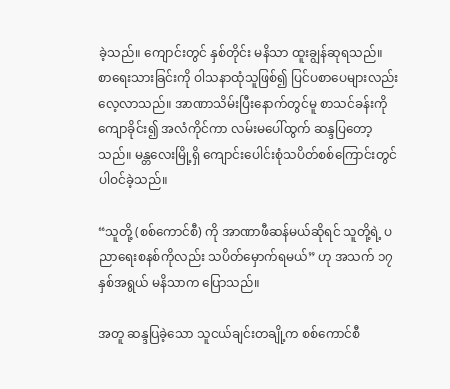ခဲ့သည်။ ကျောင်းတွင် နှစ်တိုင်း မနိသာ ထူးချွန်ဆုရသည်။ စာရေးသားခြင်းကို ဝါသနာထုံသူဖြစ်၍ ပြင်ပစာပေများလည်း လေ့လာသည်။ အာဏာသိမ်းပြီးနောက်တွင်မူ စာသင်ခန်းကို ကျောခိုင်း၍ အလံကိုင်ကာ လမ်းမပေါ်ထွက် ဆန္ဒပြတော့သည်။ မန္တလေးမြို့ရှိ ကျောင်းပေါင်းစုံသပိတ်စစ်ကြောင်းတွင် ပါဝင်ခဲ့သည်။

“သူတို့ (စစ်ကောင်စီ) ကို အာဏာဖီဆန်မယ်ဆိုရင် သူတို့ရဲ့ ပညာရေးစနစ်ကိုလည်း သပိတ်မှောက်ရမယ်” ဟု အသက် ၁၇ နှစ်အရွယ် မနိသာက ပြောသည်။

အတူ ဆန္ဒပြခဲ့သော သူငယ်ချင်းတချို့က စစ်ကောင်စီ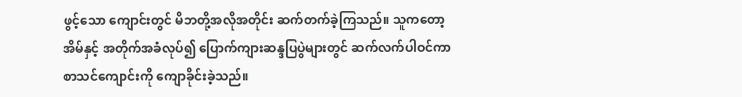ဖွင့်သော ကျောင်းတွင် မိဘတို့အလိုအတိုင်း ဆက်တက်ခဲ့ကြသည်။ သူကတော့ အိမ်နှင့် အတိုက်အခံလုပ်၍ ပြောက်ကျားဆန္ဒပြပွဲများတွင် ဆက်လက်ပါဝင်ကာ စာသင်ကျောင်းကို ကျောခိုင်းခဲ့သည်။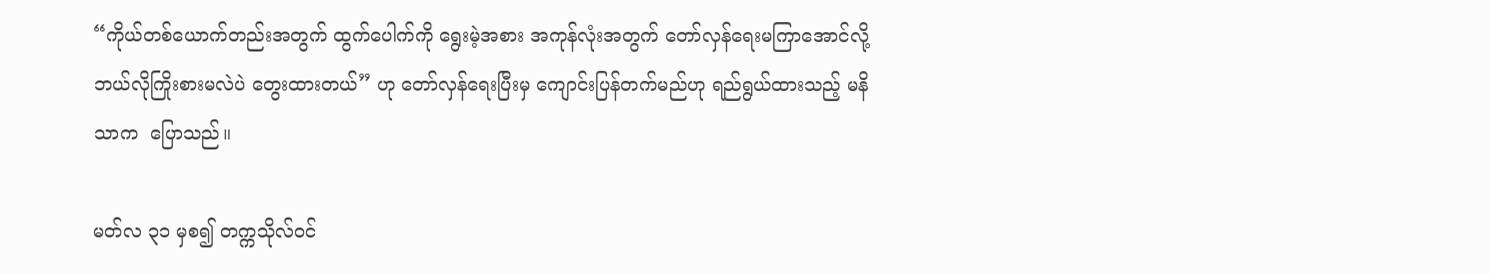“ကိုယ်တစ်ယောက်တည်းအတွက် ထွက်ပေါက်ကို ရွေးမဲ့အစား အကုန်လုံးအတွက် တော်လှန်ရေးမကြာအောင်လို့ ဘယ်လိုကြိုးစားမလဲပဲ တွေးထားတယ်” ဟု တော်လှန်ရေးပြီးမှ ကျောင်းပြန်တက်မည်ဟု ရည်ရွယ်ထားသည့် မနိသာက  ပြောသည်။

မတ်လ ၃၁ မှစ၍ တက္ကသိုလ်ဝင်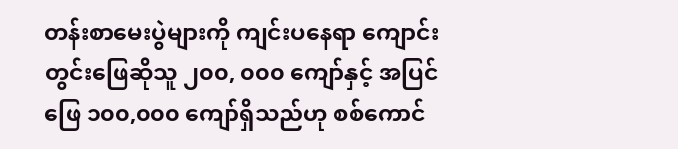တန်းစာမေးပွဲများကို ကျင်းပနေရာ ကျောင်းတွင်းဖြေဆိုသူ ၂၀၀, ၀၀၀ ကျော်နှင့် အပြင်ဖြေ ၁၀၀,၀၀၀ ကျော်ရှိသည်ဟု စစ်ကောင်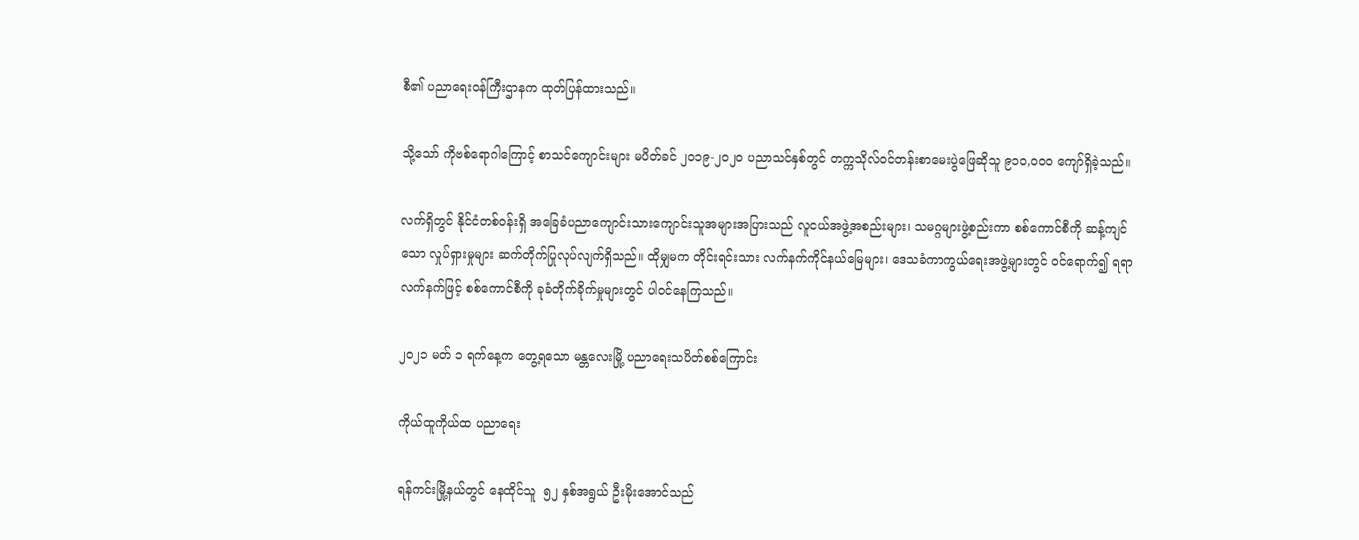စီ၏ ပညာရေးဝန်ကြီးဌာနက ထုတ်ပြန်ထားသည်။

သို့သော် ကိုဗစ်ရောဂါကြောင့် စာသင်ကျောင်းများ မပိတ်ခင် ၂၀၁၉-၂၀၂၀ ပညာသင်နှစ်တွင် တက္ကသိုလ်ဝင်တန်းစာမေးပွဲဖြေဆိုသူ ၉၁၀,၀၀၀ ကျော်ရှိခဲ့သည်။

လက်ရှိတွင် နိုင်ငံတစ်ဝန်းရှိ အခြေခံပညာကျောင်းသားကျောင်းသူအများအပြားသည် လူငယ်အဖွဲ့အစည်းများ၊ သမဂ္ဂများဖွဲ့စည်းကာ စစ်ကောင်စီကို ဆန့်ကျင်သော လှုပ်ရှားမှုများ ဆက်တိုက်ပြုလုပ်လျက်ရှိသည်။ ထိုမျှမက တိုင်းရင်းသား လက်နက်ကိုင်နယ်မြေများ၊ ဒေသခံကာကွယ်ရေးအဖွဲ့များတွင် ဝင်ရောက်၍ ရရာလက်နက်ဖြင့် စစ်ကောင်စီကို ခုခံတိုက်ခိုက်မှုများတွင် ပါဝင်နေကြသည်။

၂၀၂၁ မတ် ၁ ရက်နေ့က တွေ့ရသော မန္တလေးမြို့ ပညာရေးသပိတ်စစ်ကြောင်း

ကိုယ်ထူကိုယ်ထ ပညာရေး

ရန်ကင်းမြို့နယ်တွင် နေထိုင်သူ  ၅၂ နှစ်အရွယ် ဦးမိုးအောင်သည်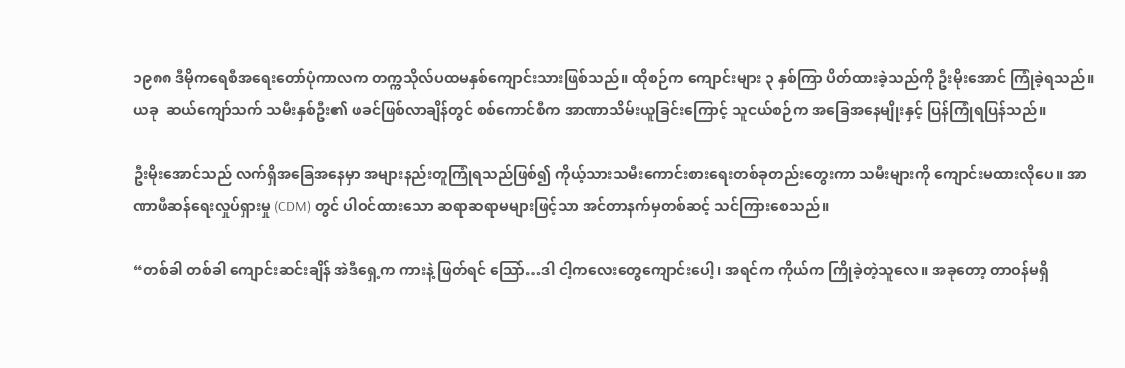၁၉၈၈ ဒီမိုကရေစီအရေးတော်ပုံကာလက တက္ကသိုလ်ပထမနှစ်ကျောင်းသားဖြစ်သည်။ ထိုစဉ်က ကျောင်းများ ၃ နှစ်ကြာ ပိတ်ထားခဲ့သည်ကို ဦးမိုးအောင် ကြုံခဲ့ရသည်။ ယခု  ဆယ်ကျော်သက် သမီးနှစ်ဦး၏ ဖခင်ဖြစ်လာချိန်တွင် စစ်ကောင်စီက အာဏာသိမ်းယူခြင်းကြောင့် သူငယ်စဉ်က အခြေအနေမျိုးနှင့် ပြန်ကြုံရပြန်သည်။

ဦးမိုးအောင်သည် လက်ရှိအခြေအနေမှာ အများနည်းတူကြုံရသည်ဖြစ်၍ ကိုယ့်သားသမီးကောင်းစားရေးတစ်ခုတည်းတွေးကာ သမီးများကို ကျောင်းမထားလိုပေ။ အာဏာဖီဆန်ရေးလှုပ်ရှားမှု (CDM) တွင် ပါဝင်ထားသော ဆရာဆရာမများဖြင့်သာ အင်တာနက်မှတစ်ဆင့် သင်ကြားစေသည်။

“တစ်ခါ တစ်ခါ ကျောင်းဆင်းချိန် အဲဒီရှေ့က ကားနဲ့ ဖြတ်ရင် သြော်…ဒါ ငါ့ကလေးတွေကျောင်းပေါ့၊ အရင်က ကိုယ်က ကြိုခဲ့တဲ့သူလေ။ အခုတော့ တာဝန်မရှိ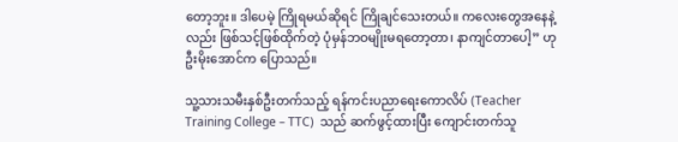တော့ဘူး။ ဒါပေမဲ့ ကြိုရမယ်ဆိုရင် ကြိုချင်သေးတယ်။ ကလေးတွေအနေနဲ့လည်း ဖြစ်သင့်ဖြစ်ထိုက်တဲ့ ပုံမှန်ဘဝမျိုးမရတော့တာ၊ နာကျင်တာပေါ့” ဟု ဦးမိုးအောင်က ပြောသည်။

သူ့သားသမီးနှစ်ဦးတက်သည့် ရန်ကင်းပညာရေးကောလိပ် (Teacher Training College – TTC)  သည် ဆက်ဖွင့်ထားပြီး ကျောင်းတက်သူ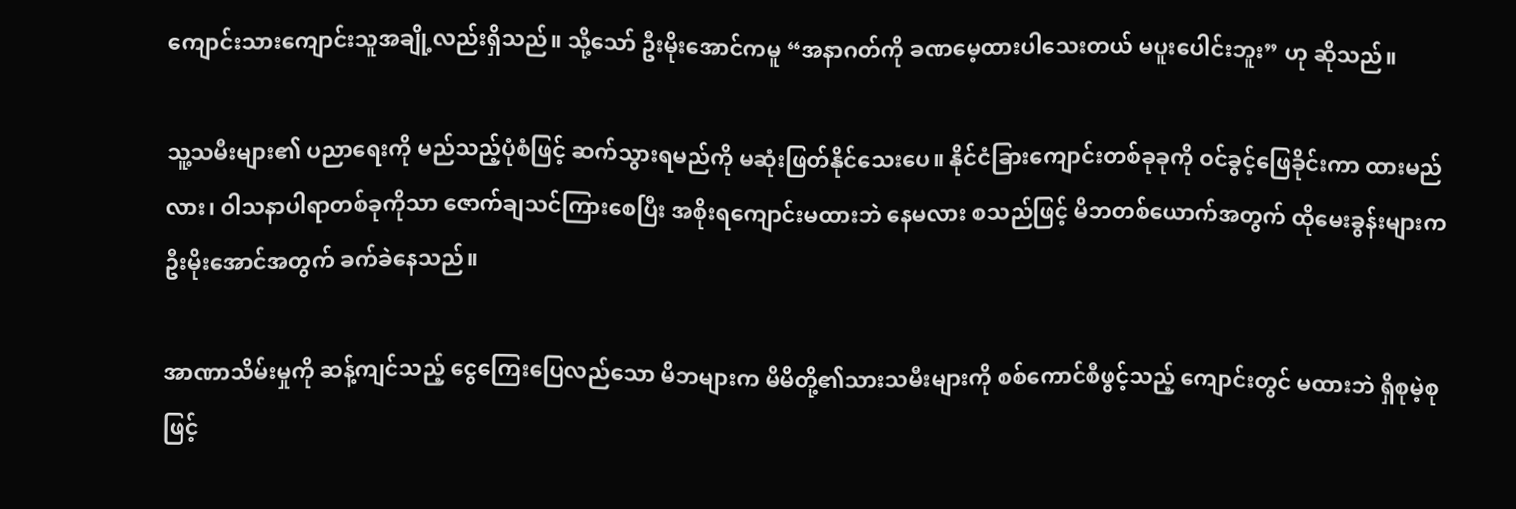ကျောင်းသားကျောင်းသူအချို့လည်းရှိသည်။ သို့သော် ဦးမိုးအောင်ကမူ “အနာဂတ်ကို ခဏမေ့ထားပါသေးတယ် မပူးပေါင်းဘူး” ဟု ဆိုသည်။

သူ့သမီးများ၏ ပညာရေးကို မည်သည့်ပုံစံဖြင့် ဆက်သွားရမည်ကို မဆုံးဖြတ်နိုင်သေးပေ။ နိုင်ငံခြားကျောင်းတစ်ခုခုကို ဝင်ခွင့်ဖြေခိုင်းကာ ထားမည်လား၊ ဝါသနာပါရာတစ်ခုကိုသာ ဇောက်ချသင်ကြားစေပြီး အစိုးရကျောင်းမထားဘဲ နေမလား စသည်ဖြင့် မိဘတစ်ယောက်အတွက် ထိုမေးခွန်းများက ဦးမိုးအောင်အတွက် ခက်ခဲနေသည်။

အာဏာသိမ်းမှုကို ဆန့်ကျင်သည့် ငွေကြေးပြေလည်သော မိဘများက မိမိတို့၏သားသမီးများကို စစ်ကောင်စီဖွင့်သည့် ကျောင်းတွင် မထားဘဲ ရှိစုမဲ့စုဖြင့်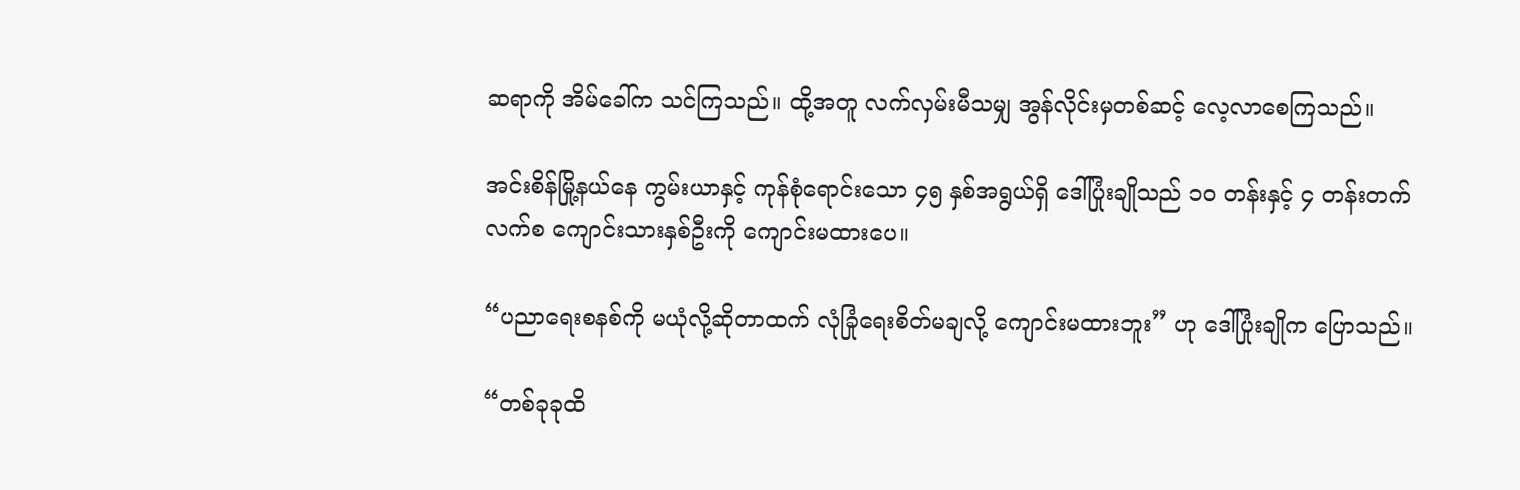ဆရာကို အိမ်ခေါ်က သင်ကြသည်။ ထို့အတူ လက်လှမ်းမီသမျှ အွန်လိုင်းမှတစ်ဆင့် လေ့လာစေကြသည်။

အင်းစိန်မြို့နယ်နေ ကွမ်းယာနှင့် ကုန်စုံရောင်းသော ၄၅ နှစ်အရွယ်ရှိ ဒေါ်ပြုံးချိုသည် ၁၀ တန်းနှင့် ၄ တန်းတက်လက်စ ကျောင်းသားနှစ်ဦးကို ကျောင်းမထားပေ။

“ပညာရေးစနစ်ကို မယုံလို့ဆိုတာထက် လုံခြုံရေးစိတ်မချလို့ ကျောင်းမထားဘူး” ဟု ဒေါ်ပြုံးချိုက ပြောသည်။

“တစ်ခုခုထိ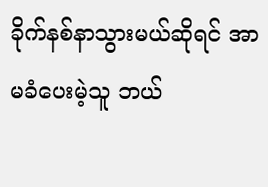ခိုက်နစ်နာသွားမယ်ဆိုရင် အာမခံပေးမဲ့သူ ဘယ်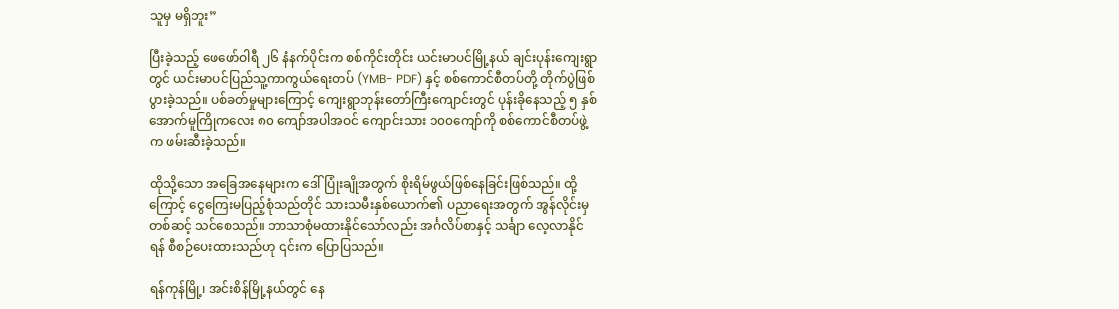သူမှ မရှိဘူး”

ပြီးခဲ့သည့် ဖေဖော်ဝါရီ ၂၆ နံနက်ပိုင်းက စစ်ကိုင်းတိုင်း ယင်းမာပင်မြို့နယ် ချင်းပုန်းကျေးရွာတွင် ယင်းမာပင်ပြည်သူ့ကာကွယ်ရေးတပ် (YMB- PDF) နှင့် စစ်ကောင်စီတပ်တို့ တိုက်ပွဲဖြစ်ပွားခဲ့သည်။ ပစ်ခတ်မှုများကြောင့် ကျေးရွာဘုန်းတော်ကြီးကျောင်းတွင် ပုန်းခိုနေသည့် ၅ နှစ်အောက်မူကြိုကလေး ၈၀ ကျော်အပါအဝင် ကျောင်းသား ၁၀၀ကျော်ကို စစ်ကောင်စီတပ်ဖွဲ့က ဖမ်းဆီးခဲ့သည်။

ထိုသို့သော အခြေအနေများက ဒေါ်ပြုံးချိုအတွက် စိုးရိမ်ဖွယ်ဖြစ်နေခြင်းဖြစ်သည်။ ထို့ကြောင့် ငွေကြေးမပြည့်စုံသည်တိုင် သားသမီးနှစ်ယောက်၏ ပညာရေးအတွက် အွန်လိုင်းမှတစ်ဆင့် သင်စေသည်။ ဘာသာစုံမထားနိုင်သော်လည်း အင်္ဂလိပ်စာနှင့် သင်္ချာ လေ့လာနိုင်ရန် စီစဉ်ပေးထားသည်ဟု ၎င်းက ပြောပြသည်။

ရန်ကုန်မြို့၊ အင်းစိန်မြို့နယ်တွင် နေ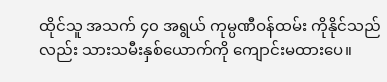ထိုင်သူ အသက် ၄၀ အရွယ် ကုမ္ပဏီဝန်ထမ်း ကိုနိုင်သည်လည်း သားသမီးနှစ်ယောက်ကို ကျောင်းမထားပေ။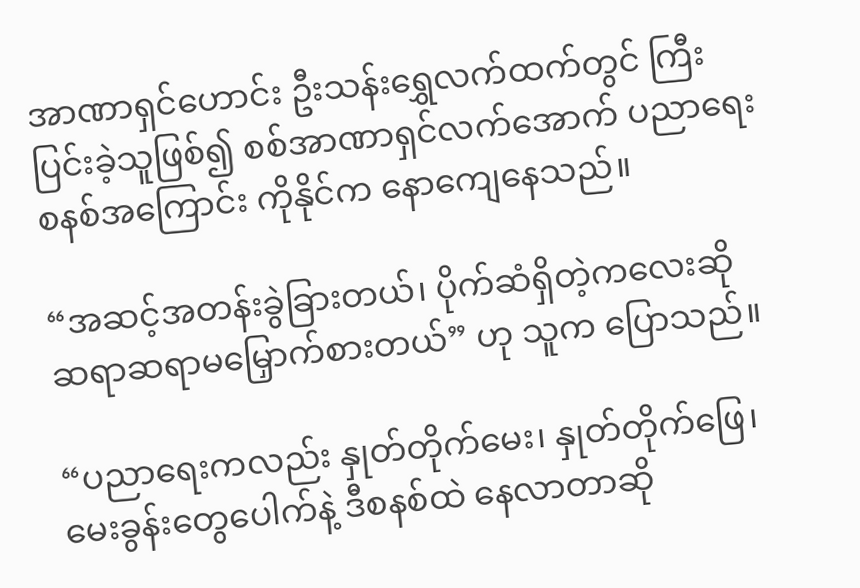အာဏာရှင်ဟောင်း ဦးသန်းရွှေလက်ထက်တွင် ကြီးပြင်းခဲ့သူဖြစ်၍ စစ်အာဏာရှင်လက်အောက် ပညာရေးစနစ်အကြောင်း ကိုနိုင်က နောကျေနေသည်။

“အဆင့်အတန်းခွဲခြားတယ်၊ ပိုက်ဆံရှိတဲ့ကလေးဆို ဆရာဆရာမမြှောက်စားတယ်” ဟု သူက ပြောသည်။

“ပညာရေးကလည်း နှုတ်တိုက်မေး၊ နှုတ်တိုက်ဖြေ၊ မေးခွန်းတွေပေါက်နဲ့ ဒီစနစ်ထဲ နေလာတာဆို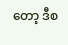တော့ ဒီစ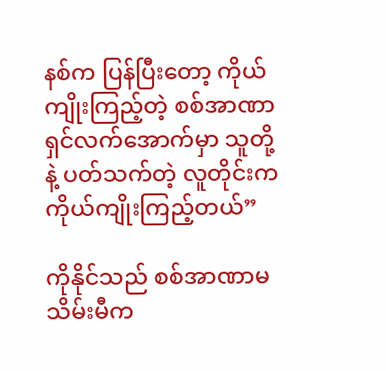နစ်က ပြန်ပြီးတော့ ကိုယ်ကျိုးကြည့်တဲ့ စစ်အာဏာရှင်လက်အောက်မှာ သူတို့နဲ့ ပတ်သက်တဲ့ လူတိုင်းက ကိုယ်ကျိုးကြည့်တယ်”

ကိုနိုင်သည် စစ်အာဏာမသိမ်းမီက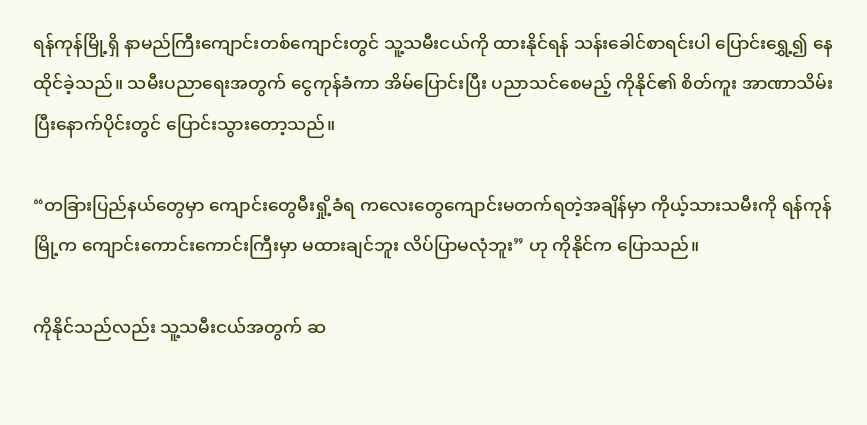ရန်ကုန်မြို့ရှိ နာမည်ကြီးကျောင်းတစ်ကျောင်းတွင် သူ့သမီးငယ်ကို ထားနိုင်ရန် သန်းခေါင်စာရင်းပါ ပြောင်းရွှေ့၍ နေထိုင်ခဲ့သည်။ သမီးပညာရေးအတွက် ငွေကုန်ခံကာ အိမ်ပြောင်းပြီး ပညာသင်စေမည့် ကိုနိုင်၏ စိတ်ကူး အာဏာသိမ်းပြီးနောက်ပိုင်းတွင် ပြောင်းသွားတော့သည်။

“တခြားပြည်နယ်တွေမှာ ကျောင်းတွေမီးရှို့ခံရ ကလေးတွေကျောင်းမတက်ရတဲ့အချိန်မှာ ကိုယ့်သားသမီးကို ရန်ကုန်မြို့က ကျောင်းကောင်းကောင်းကြီးမှာ မထားချင်ဘူး လိပ်ပြာမလုံဘူး” ဟု ကိုနိုင်က ပြောသည်။

ကိုနိုင်သည်လည်း သူ့သမီးငယ်အတွက် ဆ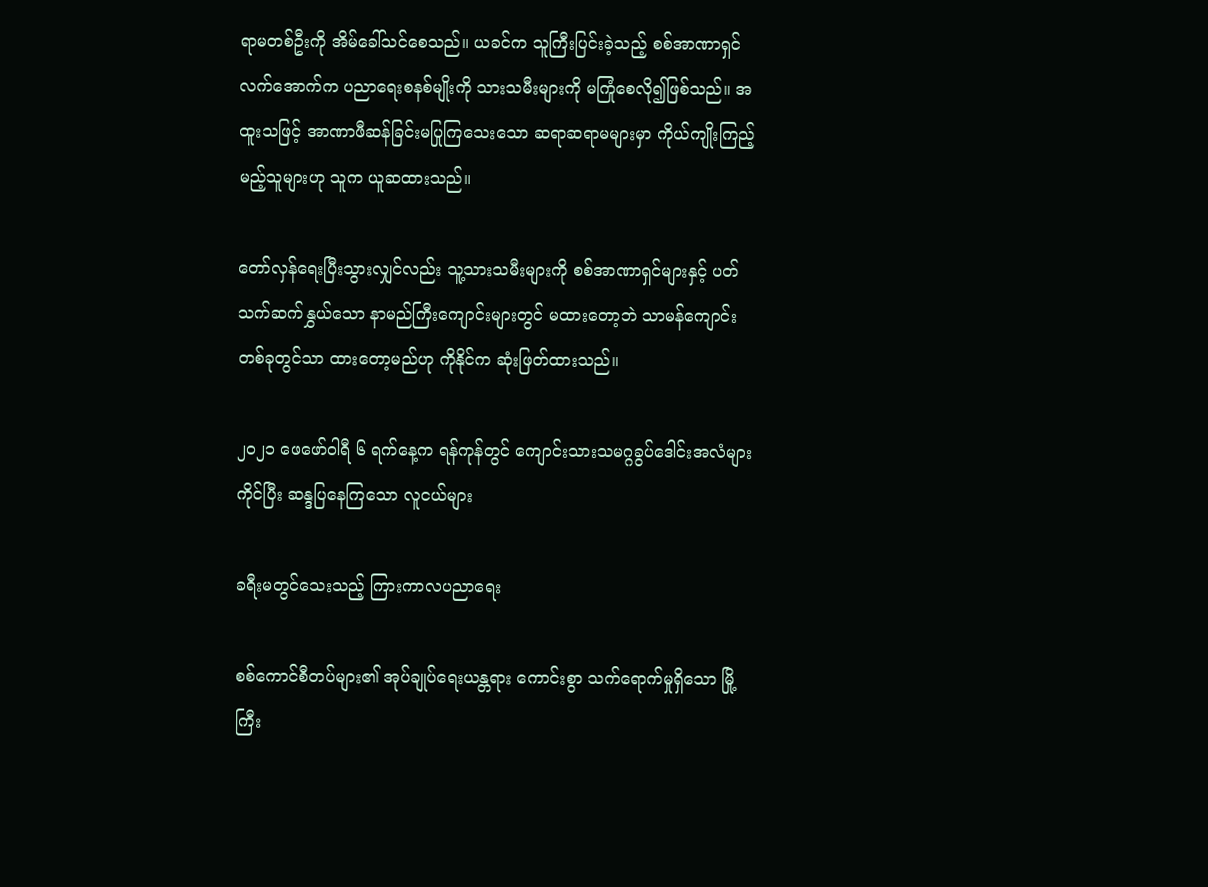ရာမတစ်ဦးကို အိမ်ခေါ်သင်စေသည်။ ယခင်က သူကြီးပြင်းခဲ့သည့် စစ်အာဏာရှင်လက်အောက်က ပညာရေးစနစ်မျိုးကို သားသမီးများကို မကြုံစေလို၍ဖြစ်သည်။ အထူးသဖြင့် အာဏာဖီဆန်ခြင်းမပြုကြသေးသော ဆရာဆရာမများမှာ ကိုယ်ကျိုးကြည့်မည့်သူများဟု သူက ယူဆထားသည်။

တော်လှန်ရေးပြီးသွားလျှင်လည်း သူ့သားသမီးများကို စစ်အာဏာရှင်များနှင့် ပတ်သက်ဆက်နွှယ်သော နာမည်ကြီးကျောင်းများတွင် မထားတော့ဘဲ သာမန်ကျောင်းတစ်ခုတွင်သာ ထားတော့မည်ဟု ကိုနိုင်က ဆုံးဖြတ်ထားသည်။

၂၀၂၁ ဖေဖော်ဝါရီ ၆ ရက်နေ့က ရန်ကုန်တွင် ကျောင်းသားသမဂ္ဂခွပ်ဒေါင်းအလံများကိုင်ပြီး ဆန္ဒပြနေကြသော လူငယ်များ

ခရီးမတွင်သေးသည့် ကြားကာလပညာရေး

စစ်ကောင်စီတပ်များ၏ အုပ်ချုပ်ရေးယန္တရား ကောင်းစွာ သက်ရောက်မှုရှိသော မြို့ကြီး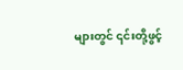များတွင် ၎င်းတို့ဖွင့်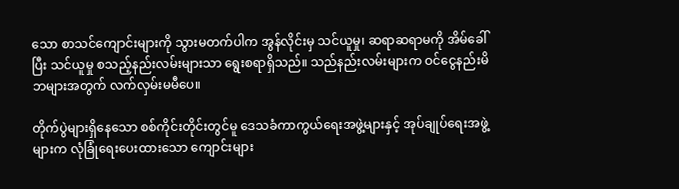သော စာသင်ကျောင်းများကို သွားမတက်ပါက အွန်လိုင်းမှ သင်ယူမှု၊ ဆရာဆရာမကို အိမ်ခေါ်ပြီး သင်ယူမှု စသည့်နည်းလမ်းများသာ ရွေးစရာရှိသည်။ သည်နည်းလမ်းများက ဝင်ငွေနည်းမိဘများအတွက် လက်လှမ်းမမီပေ။

တိုက်ပွဲများရှိနေသော စစ်ကိုင်းတိုင်းတွင်မူ ဒေသခံကာကွယ်ရေးအဖွဲ့များနှင့် အုပ်ချုပ်ရေးအဖွဲ့များက လုံခြုံရေးပေးထားသော ကျောင်းများ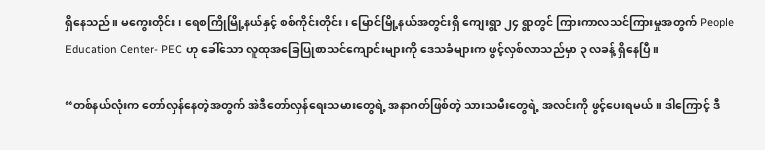ရှိနေသည်။ မကွေးတိုင်း၊ ရေစကြိုမြို့နယ်နှင့် စစ်ကိုင်းတိုင်း၊ မြောင်မြို့နယ်အတွင်းရှိ ကျေးရွာ ၂၄ ရွာတွင် ကြားကာလသင်ကြားမှုအတွက် People Education Center- PEC ဟု ခေါ်သော လူထုအခြေပြုစာသင်ကျောင်းများကို ဒေသခံများက ဖွင့်လှစ်လာသည်မှာ ၃ လခန့် ရှိနေပြီ။

“တစ်နယ်လုံးက တော်လှန်နေတဲ့အတွက် အဲဒီတော်လှန်ရေးသမားတွေရဲ့ အနာဂတ်ဖြစ်တဲ့ သားသမီးတွေရဲ့ အလင်းကို ဖွင့်ပေးရမယ်။ ဒါကြောင့် ဒီ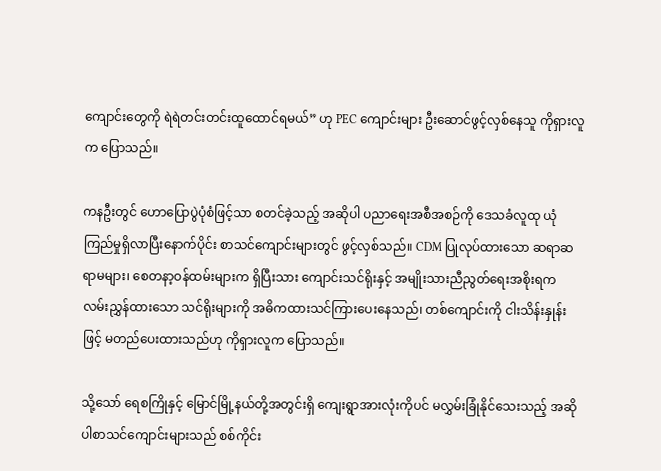ကျောင်းတွေကို ရဲရဲတင်းတင်းထူထောင်ရမယ်” ဟု PEC ကျောင်းများ ဦးဆောင်ဖွင့်လှစ်နေသူ ကိုရှားလူက ပြောသည်။

ကနဦးတွင် ဟောပြောပွဲပုံစံဖြင့်သာ စတင်ခဲ့သည့် အဆိုပါ ပညာရေးအစီအစဉ်ကို ဒေသခံလူထု ယုံကြည်မှုရှိလာပြီးနောက်ပိုင်း စာသင်ကျောင်းများတွင် ဖွင့်လှစ်သည်။ CDM ပြုလုပ်ထားသော ဆရာဆရာမများ၊ စေတနာ့ဝန်ထမ်းများက ရှိပြီးသား ကျောင်းသင်ရိုးနှင့် အမျိုးသားညီညွတ်ရေးအစိုးရက လမ်းညွှန်ထားသော သင်ရိုးများကို အဓိကထားသင်ကြားပေးနေသည်၊ တစ်ကျောင်းကို ငါးသိန်းနှုန်းဖြင့် မတည်ပေးထားသည်ဟု ကိုရှားလူက ပြောသည်။

သို့သော် ရေစကြိုနှင့် မြောင်မြို့နယ်တို့အတွင်းရှိ ကျေးရွာအားလုံးကိုပင် မလွှမ်းခြုံနိုင်သေးသည့် အဆိုပါစာသင်ကျောင်းများသည် စစ်ကိုင်း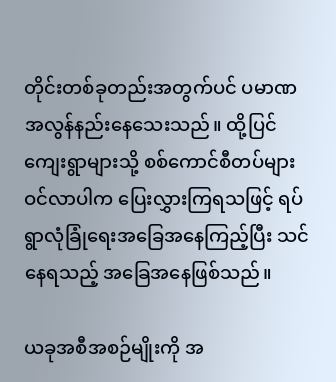တိုင်းတစ်ခုတည်းအတွက်ပင် ပမာဏ အလွန်နည်းနေသေးသည်။ ထို့ပြင် ကျေးရွာများသို့ စစ်ကောင်စီတပ်များ ဝင်လာပါက ပြေးလွှားကြရသဖြင့် ရပ်ရွာလုံခြုံရေးအခြေအနေကြည့်ပြီး သင်နေရသည့် အခြေအနေဖြစ်သည်။

ယခုအစီအစဉ်မျိုးကို အ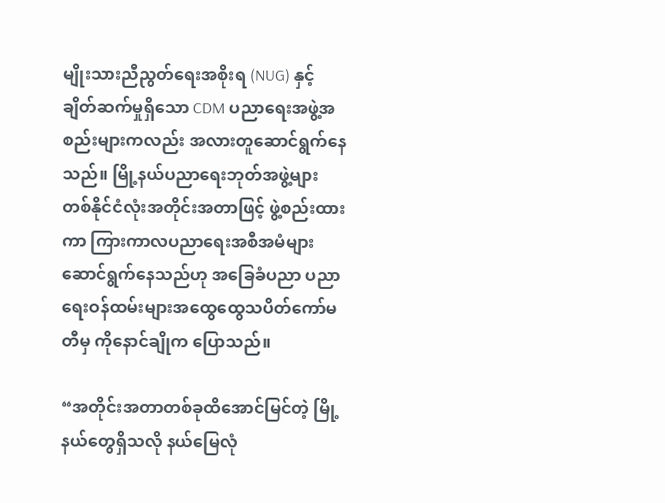မျိုးသားညီညွတ်ရေးအစိုးရ (NUG) နှင့် ချိတ်ဆက်မှုရှိသော CDM ပညာရေးအဖွဲ့အစည်းများကလည်း အလားတူဆောင်ရွက်နေသည်။ မြို့နယ်ပညာရေးဘုတ်အဖွဲ့များ တစ်နိုင်ငံလုံးအတိုင်းအတာဖြင့် ဖွဲ့စည်းထားကာ ကြားကာလပညာရေးအစီအမံများ ဆောင်ရွက်နေသည်ဟု အခြေခံပညာ ပညာရေးဝန်ထမ်းများအထွေထွေသပိတ်ကော်မတီမှ ကိုနောင်ချိုက ပြောသည်။

“အတိုင်းအတာတစ်ခုထိအောင်မြင်တဲ့ မြို့နယ်တွေရှိသလို နယ်မြေလုံ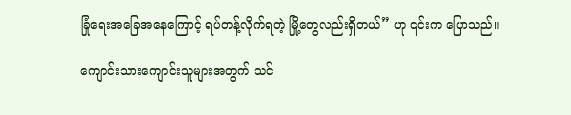ခြုံရေးအခြေအနေကြောင့် ရပ်တန့်လိုက်ရတဲ့ မြို့တွေလည်းရှိတယ်” ဟု ၎င်းက ပြောသည်။

ကျောင်းသားကျောင်းသူများအတွက် သင်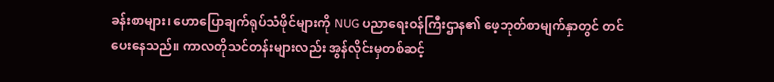ခန်းစာများ၊ ဟောပြောချက်ရုပ်သံဖိုင်များကို NUG ပညာရေးဝန်ကြီးဌာန၏ ဖေ့ဘုတ်စာမျက်နှာတွင် တင်ပေးနေသည်။ ကာလတိုသင်တန်းများလည်း အွန်လိုင်းမှတစ်ဆင့်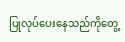ပြုလုပ်ပေးနေသည်ကိုတွေ့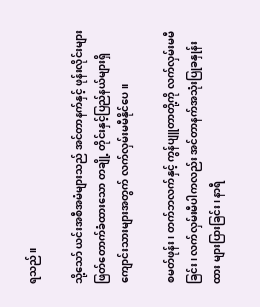ရသည်။

သို့သော် ယင်းအစီအမံများသည် အင်တာနက်နှင့် ဖုန်းလိုင်းများ ဖြတ်တောက်ခံထားသော တချို့ တိုင်းနှင့်ပြည်နယ်များရှိ ကျောင်းသားများအတွက် လက်လှမ်းမမီနိုင်ပေ။

စမတ်ဖုန်း၊ တက်ဘလက်နှင့် ကွန်ပျူတာတို့ကို လက်လှမ်းမမီခြင်း၊ လက်လှမ်းမီပါကလည်း အင်တာနက်အသုံးပြုခနှုန်းထား များပြားခြင်း၊ နာရီ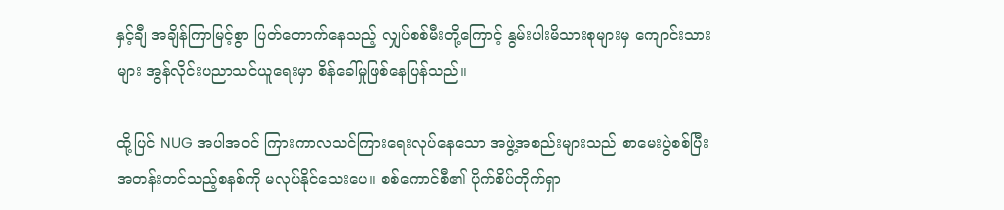နှင့်ချီ အချိန်ကြာမြင့်စွာ ပြတ်တောက်နေသည့် လျှပ်စစ်မီးတို့ကြောင့် နွမ်းပါးမိသားစုများမှ ကျောင်းသားများ အွန်လိုင်းပညာသင်ယူရေးမှာ စိန်ခေါ်မှုဖြစ်နေပြန်သည်။

ထို့ပြင် NUG အပါအဝင် ကြားကာလသင်ကြားရေးလုပ်နေသော အဖွဲ့အစည်းများသည် စာမေးပွဲစစ်ပြီး အတန်းတင်သည့်စနစ်ကို မလုပ်နိုင်သေးပေ။ စစ်ကောင်စီ၏ ပိုက်စိပ်တိုက်ရှာ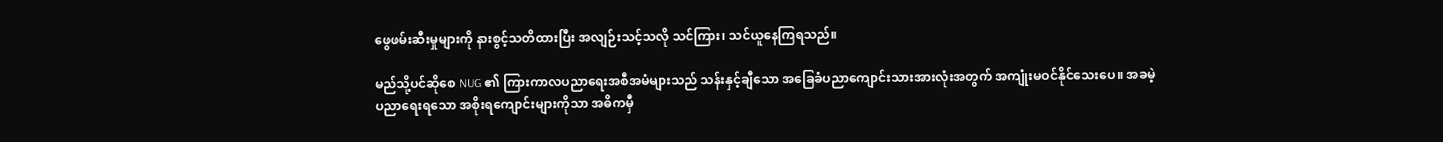ဖွေဖမ်းဆီးမှုများကို နားစွင့်သတိထားပြီး အလျဉ်းသင့်သလို သင်ကြား၊ သင်ယူနေကြရသည်။

မည်သို့ပင်ဆိုစေ NUG ၏ ကြားကာလပညာရေးအစီအမံများသည် သန်းနှင့်ချီသော အခြေခံပညာကျောင်းသားအားလုံးအတွက် အကျုံးမဝင်နိုင်သေးပေ။ အခမဲ့ပညာရေးရသော အစိုးရကျောင်းများကိုသာ အဓိကမှီ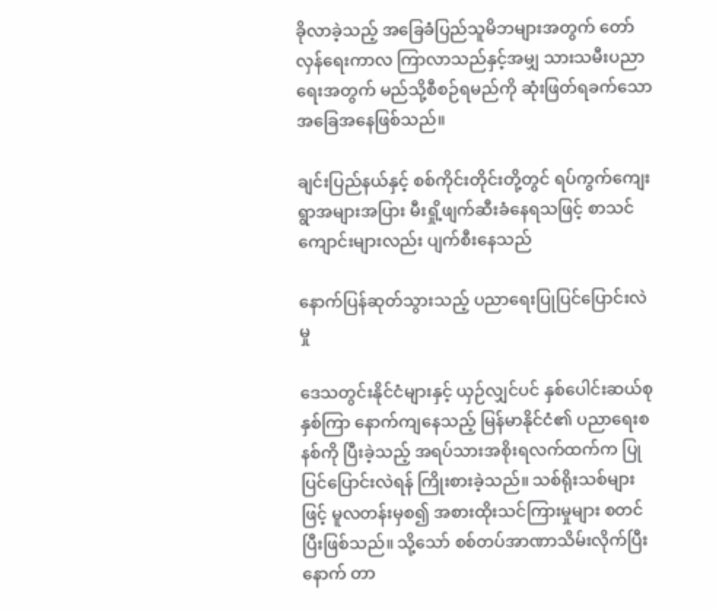ခိုလာခဲ့သည့် အခြေခံပြည်သူမိဘများအတွက် တော်လှန်ရေးကာလ ကြာလာသည်နှင့်အမျှ သားသမီးပညာရေးအတွက် မည်သို့စီစဉ်ရမည်ကို ဆုံးဖြတ်ရခက်သော အခြေအနေဖြစ်သည်။

ချင်းပြည်နယ်နှင့် စစ်ကိုင်းတိုင်းတို့တွင် ရပ်ကွက်ကျေးရွာအများအပြား မီးရှို့ဖျက်ဆီးခံနေရသဖြင့် စာသင်ကျောင်းများလည်း ပျက်စီးနေသည်

နောက်ပြန်ဆုတ်သွားသည့် ပညာရေးပြုပြင်ပြောင်းလဲမှု

ဒေသတွင်းနိုင်ငံများနှင့် ယှဉ်လျှင်ပင် နှစ်ပေါင်းဆယ်စုနှစ်ကြာ နောက်ကျနေသည့် မြန်မာနိုင်ငံ၏ ပညာရေးစနစ်ကို ပြီးခဲ့သည့် အရပ်သားအစိုးရလက်ထက်က ပြုပြင်ပြောင်းလဲရန် ကြိုးစားခဲ့သည်။ သစ်ရိုးသစ်များဖြင့် မူလတန်းမှစ၍ အစားထိုးသင်ကြားမှုများ စတင်ပြီးဖြစ်သည်။ သို့သော် စစ်တပ်အာဏာသိမ်းလိုက်ပြီးနောက် တာ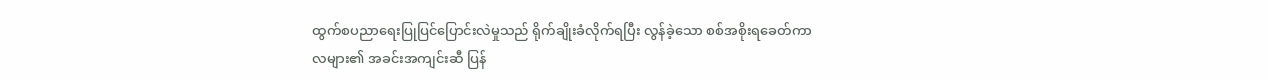ထွက်စပညာရေးပြုပြင်ပြောင်းလဲမှုသည် ရိုက်ချိုးခံလိုက်ရပြီး လွန်ခဲ့သော စစ်အစိုးရခေတ်ကာလများ၏ အခင်းအကျင်းဆီ ပြန်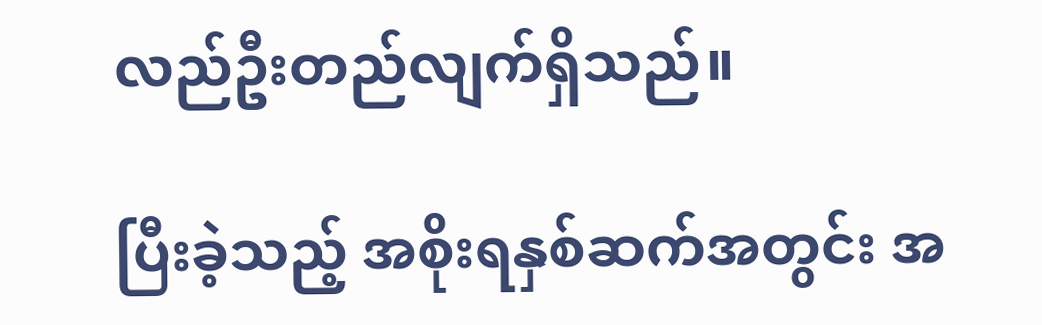လည်ဦးတည်လျက်ရှိသည်။

ပြီးခဲ့သည့် အစိုးရနှစ်ဆက်အတွင်း အ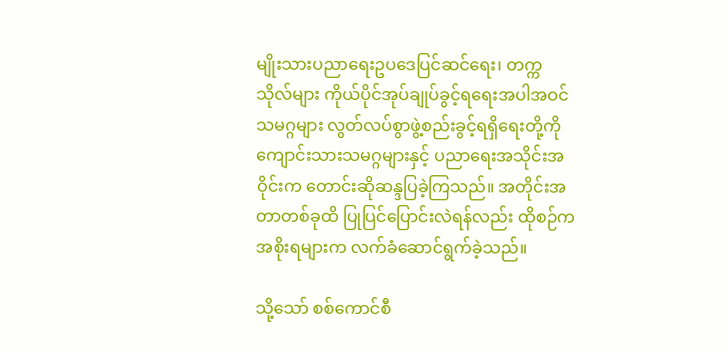မျိုးသားပညာရေးဥပဒေပြင်ဆင်ရေး၊ တက္ကသိုလ်များ ကိုယ်ပိုင်အုပ်ချုပ်ခွင့်ရရေးအပါအဝင် သမဂ္ဂများ လွတ်လပ်စွာဖွဲ့စည်းခွင့်ရရှိရေးတို့ကို ကျောင်းသားသမဂ္ဂများနှင့် ပညာရေးအသိုင်းအဝိုင်းက တောင်းဆိုဆန္ဒပြခဲ့ကြသည်။ အတိုင်းအတာတစ်ခုထိ ပြုပြင်ပြောင်းလဲရန်လည်း ထိုစဉ်က အစိုးရများက လက်ခံဆောင်ရွက်ခဲ့သည်။

သို့သော် စစ်ကောင်စီ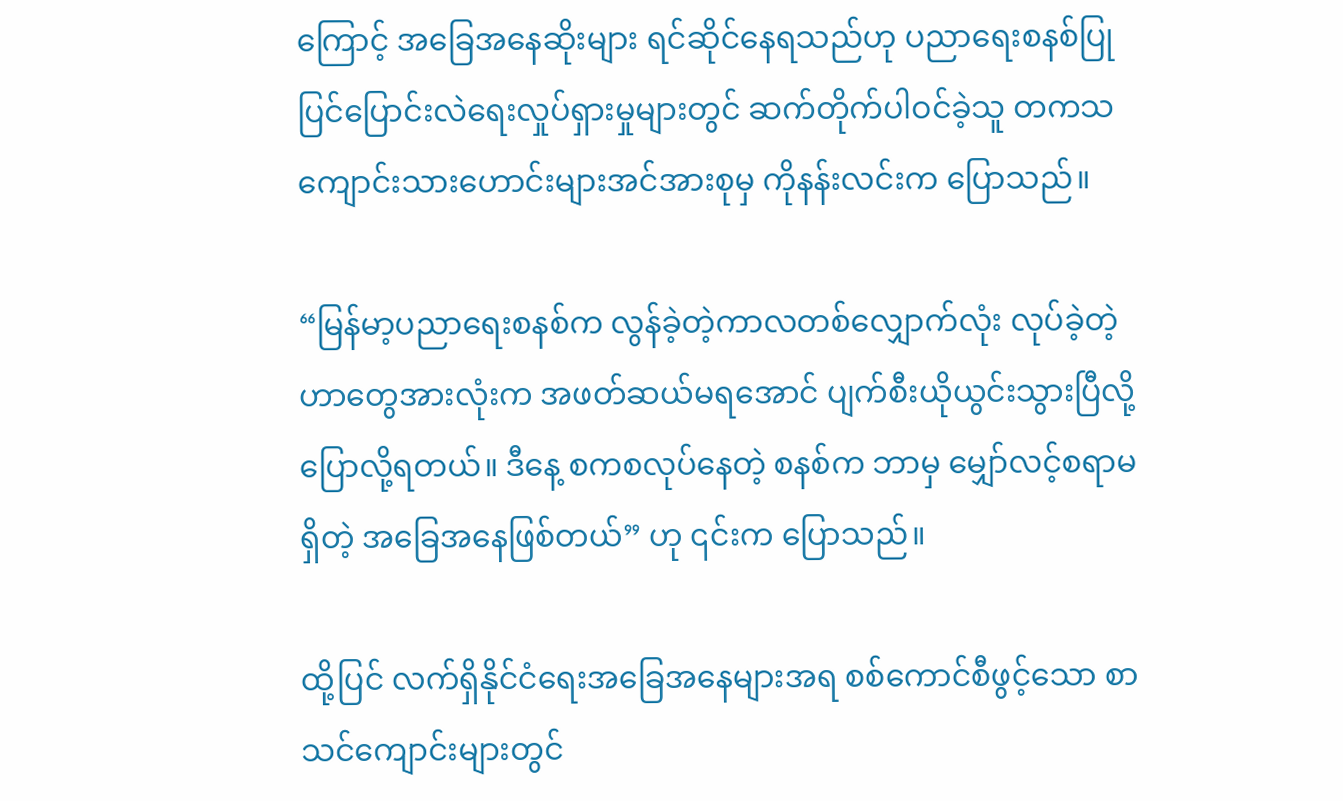ကြောင့် အခြေအနေဆိုးများ ရင်ဆိုင်နေရသည်ဟု ပညာရေးစနစ်ပြုပြင်ပြောင်းလဲရေးလှုပ်ရှားမှုများတွင် ဆက်တိုက်ပါဝင်ခဲ့သူ တကသကျောင်းသားဟောင်းများအင်အားစုမှ ကိုနန်းလင်းက ပြောသည်။

“မြန်မာ့ပညာရေးစနစ်က လွန်ခဲ့တဲ့ကာလတစ်လျှောက်လုံး လုပ်ခဲ့တဲ့ဟာတွေအားလုံးက အဖတ်ဆယ်မရအောင် ပျက်စီးယိုယွင်းသွားပြီလို့ ပြောလို့ရတယ်။ ဒီနေ့ စကစလုပ်နေတဲ့ စနစ်က ဘာမှ မျှော်လင့်စရာမရှိတဲ့ အခြေအနေဖြစ်တယ်” ဟု ၎င်းက ပြောသည်။

ထို့ပြင် လက်ရှိနိုင်ငံရေးအခြေအနေများအရ စစ်ကောင်စီဖွင့်သော စာသင်ကျောင်းများတွင်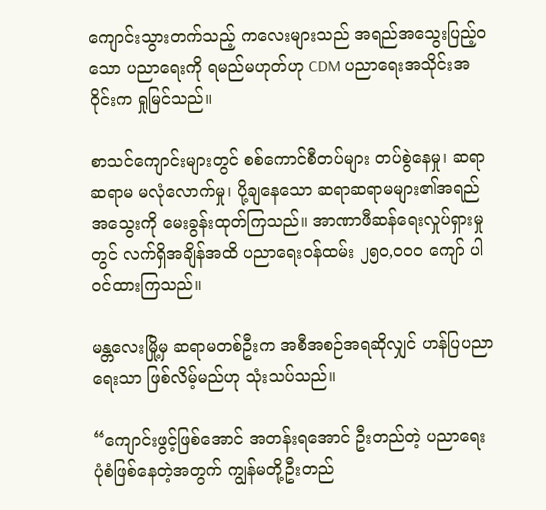ကျောင်းသွားတက်သည့် ကလေးများသည် အရည်အသွေးပြည့်ဝသော ပညာရေးကို ရမည်မဟုတ်ဟု CDM ပညာရေးအသိုင်းအဝိုင်းက ရှုမြင်သည်။

စာသင်ကျောင်းများတွင် စစ်ကောင်စီတပ်များ တပ်စွဲနေမှု၊ ဆရာဆရာမ မလုံလောက်မှု၊ ပို့ချနေသော ဆရာဆရာမများ၏အရည်အသွေးကို မေးခွန်းထုတ်ကြသည်။ အာဏာဖီဆန်ရေးလှုပ်ရှားမှုတွင် လက်ရှိအချိန်အထိ ပညာရေးဝန်ထမ်း ၂၅၀,၀၀၀ ကျော် ပါဝင်ထားကြသည်။

မန္တလေးမြို့မှ ဆရာမတစ်ဦးက အစီအစဉ်အရဆိုလျှင် ဟန်ပြပညာရေးသာ ဖြစ်လိမ့်မည်ဟု သုံးသပ်သည်။

“ကျောင်းဖွင့်ဖြစ်အောင် အတန်းရအောင် ဦးတည်တဲ့ ပညာရေးပုံစံဖြစ်နေတဲ့အတွက် ကျွန်မတို့ဦးတည်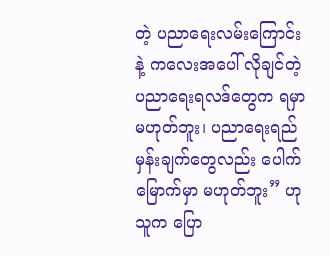တဲ့ ပညာရေးလမ်းကြောင်းနဲ့ ကလေးအပေါ် လိုချင်တဲ့ပညာရေးရလဒ်တွေက ရမှာမဟုတ်ဘူး၊ ပညာရေးရည်မှန်းချက်တွေလည်း ပေါက်မြောက်မှာ မဟုတ်ဘူး” ဟု  သူက ပြော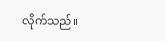လိုက်သည်။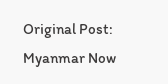Original Post: Myanmar Now